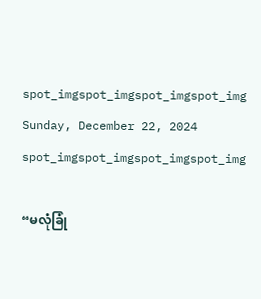spot_imgspot_imgspot_imgspot_img
Sunday, December 22, 2024
spot_imgspot_imgspot_imgspot_img

“မလုံခြုံ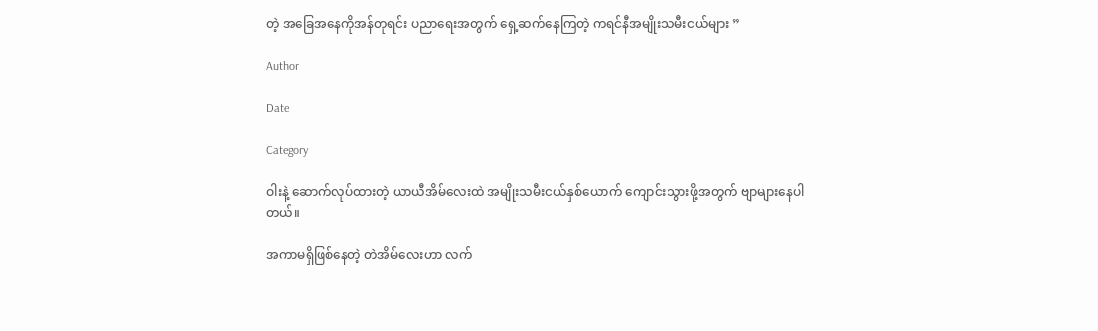တဲ့ အခြေအနေကိုအန်တုရင်း ပညာရေးအတွက် ရှေ့ဆက်နေကြတဲ့ ကရင်နီအမျိုးသမီးငယ်များ ”

Author

Date

Category

ဝါးနဲ့ ဆောက်လုပ်ထားတဲ့ ယာယီအိမ်လေးထဲ အမျိုးသမီးငယ်နှစ်ယောက် ကျောင်းသွားဖို့အတွက် ဗျာများနေပါတယ်။

အကာမရှိဖြစ်နေတဲ့ တဲအိမ်လေးဟာ လက်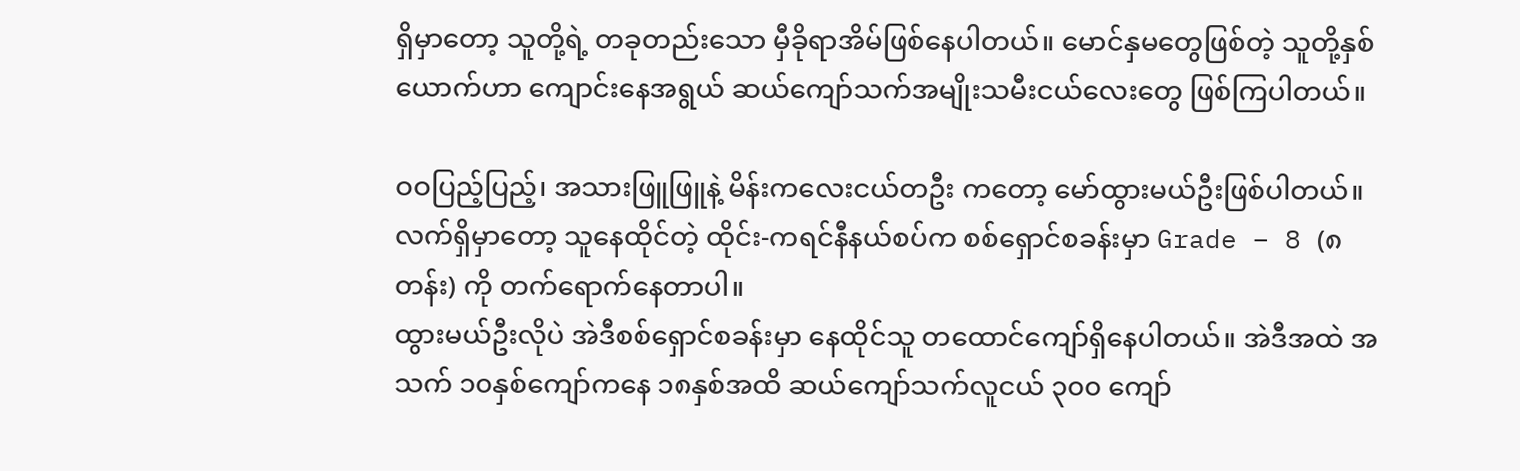ရှိမှာတော့ သူတို့ရဲ့ တခုတည်းသော မှီခိုရာအိမ်ဖြစ်နေပါတယ်။ မောင်နှမတွေဖြစ်တဲ့ သူတို့နှစ်ယောက်ဟာ ကျောင်းနေအရွယ် ဆယ်ကျော်သက်အမျိုးသမီးငယ်လေးတွေ ဖြစ်ကြပါတယ်။

ဝဝပြည့်ပြည့်၊ အသားဖြူဖြူနဲ့ မိန်းကလေးငယ်တဦး ကတော့ မော်ထွားမယ်ဦးဖြစ်ပါတယ်။ လက်ရှိမှာတော့ သူနေထိုင်တဲ့ ထိုင်း-ကရင်နီနယ်စပ်က စစ်ရှောင်စခန်းမှာ Grade – 8 (၈တန်း) ကို တက်ရောက်နေတာပါ။
ထွားမယ်ဦးလိုပဲ အဲဒီစစ်ရှောင်စခန်းမှာ နေထိုင်သူ တထောင်ကျော်ရှိနေပါတယ်။ အဲဒီအထဲ အသက် ၁၀နှစ်ကျော်ကနေ ၁၈နှစ်အထိ ဆယ်ကျော်သက်လူငယ် ၃၀၀ ကျော်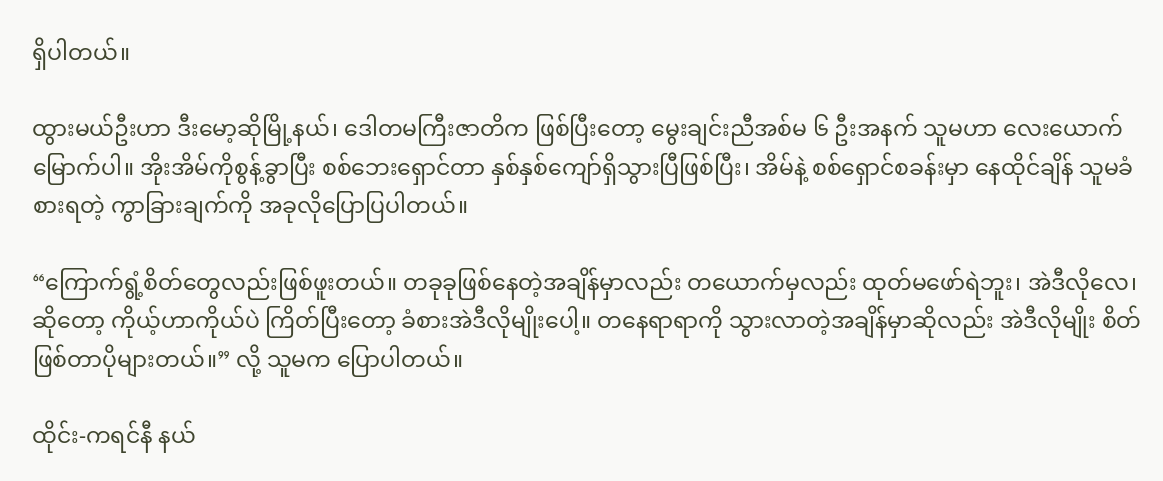ရှိပါတယ်။

ထွားမယ်ဦးဟာ ဒီးမော့ဆိုမြို့နယ်၊ ဒေါတမကြီးဇာတိက ဖြစ်ပြီးတော့ မွေးချင်းညီအစ်မ ၆ ဦးအနက် သူမဟာ လေးယောက်မြောက်ပါ။ အိုးအိမ်ကိုစွန့်ခွာပြီး စစ်ဘေးရှောင်တာ နှစ်နှစ်ကျော်ရှိသွားပြီဖြစ်ပြီး၊ အိမ်နဲ့ စစ်ရှောင်စခန်းမှာ နေထိုင်ချိန် သူမခံစားရတဲ့ ကွာခြားချက်ကို အခုလိုပြောပြပါတယ်။

“ကြောက်ရွံ့စိတ်တွေလည်းဖြစ်ဖူးတယ်။ တခုခုဖြစ်နေတဲ့အချိန်မှာလည်း တယောက်မှလည်း ထုတ်မဖော်ရဲဘူး၊ အဲဒီလိုလေ၊ ဆိုတော့ ကိုယ့်ဟာကိုယ်ပဲ ကြိတ်ပြီးတော့ ခံစားအဲဒီလိုမျိုးပေါ့။ တနေရာရာကို သွားလာတဲ့အချိန်မှာဆိုလည်း အဲဒီလိုမျိုး စိတ်ဖြစ်တာပိုများတယ်။” လို့ သူမက ပြောပါတယ်။

ထိုင်း-ကရင်နီ နယ်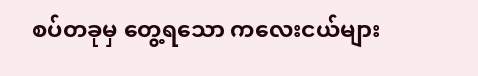စပ်တခုမှ တွေ့ရသော ကလေးငယ်များ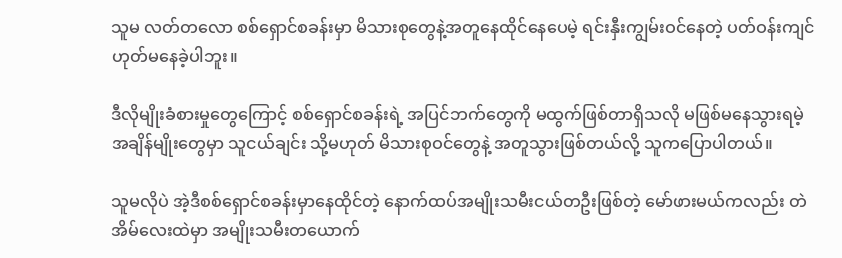သူမ လတ်တလော စစ်ရှောင်စခန်းမှာ မိသားစုတွေနဲ့အတူနေထိုင်နေပေမဲ့ ရင်းနှီးကျွမ်းဝင်နေတဲ့ ပတ်ဝန်းကျင်ဟုတ်မနေခဲ့ပါဘူး။

ဒီလိုမျိုးခံစားမှုတွေကြောင့် စစ်ရှောင်စခန်းရဲ့ အပြင်ဘက်တွေကို မထွက်ဖြစ်တာရှိသလို မဖြစ်မနေသွားရမဲ့ အချိန်မျိုးတွေမှာ သူငယ်ချင်း သို့မဟုတ် မိသားစုဝင်တွေနဲ့ အတူသွားဖြစ်တယ်လို့ သူကပြောပါတယ်။

သူမလိုပဲ အဲ့ဒီစစ်ရှောင်စခန်းမှာနေထိုင်တဲ့ နောက်ထပ်အမျိုးသမီးငယ်တဦးဖြစ်တဲ့ မော်ဖားမယ်ကလည်း တဲအိမ်လေးထဲမှာ အမျိုးသမီးတယောက်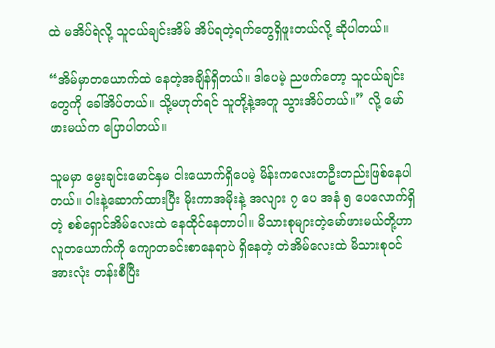ထဲ မအိပ်ရဲလို့ သူငယ်ချင်းအိမ် အိပ်ရတဲ့ရက်တွေရှိဖူးတယ်လို့ ဆိုပါတယ်။

“အိမ်မှာတယောက်ထဲ နေတဲ့အချိန်ရှိတယ်။ ဒါပေမဲ့ ညဖက်တော့ သူငယ်ချင်းတွေကို ခေါ်အိပ်တယ်။ သို့မဟုတ်ရင် သူတို့နဲ့အတူ သွားအိပ်တယ်။” လို့ မော်ဖားမယ်က ပြောပါတယ်။

သူမမှာ မွေးချင်းမောင်နှမ ငါးယောက်ရှိပေမဲ့ မိန်းကလေးတဦးတည်းဖြစ်နေပါတယ်။ ဝါးနဲ့ဆောက်ထားပြီး မိုးကာအမိုးနဲ့ အလျား ၇ ပေ အနံ ၅ ပေလောက်ရှိတဲ့ စစ်ရှောင်အိမ်လေးထဲ နေထိုင်နေတာပါ။ မိသားစုများတဲ့မော်ဖားမယ်တို့ဟာ လူတယောက်ကို ကျောတခင်းစာနေရာပဲ ရှိနေတဲ့ တဲအိမ်လေးထဲ မိသားစုဝင်အားလုံး တန်းစီပြီး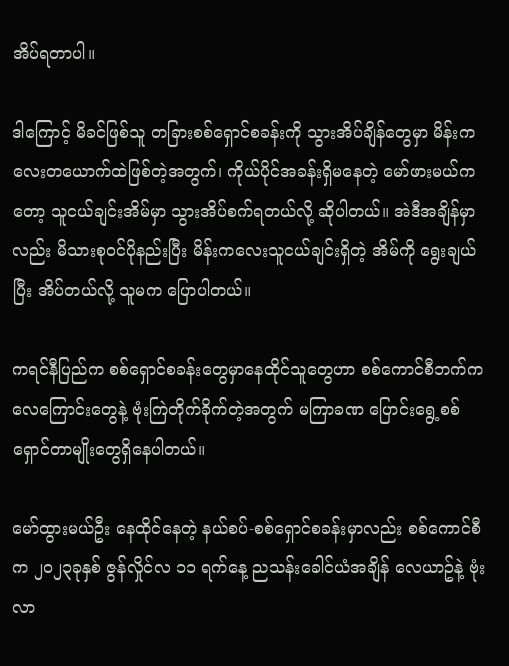အိပ်ရတာပါ။

ဒါကြောင့် မိခင်ဖြစ်သူ တခြားစစ်ရှောင်စခန်းကို သွားအိပ်ချိန်တွေမှာ မိန်းကလေးတယောက်ထဲဖြစ်တဲ့အတွက်၊ ကိုယ်ပိုင်အခန်းရှိမနေတဲ့ မော်ဖားမယ်ကတော့ သူငယ်ချင်းအိမ်မှာ သွားအိပ်စက်ရတယ်လို့ ဆိုပါတယ်။ အဲဒီအချိန်မှာလည်း မိသားစုဝင်ပိုနည်းပြီး မိန်းကလေးသူငယ်ချင်းရှိတဲ့ အိမ်ကို ရွေးချယ်ပြီး အိပ်တယ်လို့ သူမက ပြောပါတယ်။

ကရင်နီပြည်က စစ်ရှောင်စခန်းတွေမှာနေထိုင်သူတွေဟာ စစ်ကောင်စီဘက်က လေကြောင်းတွေနဲ့ ဗုံးကြဲတိုက်ခိုက်တဲ့အတွက် မကြာခဏ ပြောင်းရွေ့စစ်ရှောင်တာမျိုးတွေရှိနေပါတယ်။

မော်ထွားမယ်ဦး နေထိုင်နေတဲ့ နယ်စပ်-စစ်ရှောင်စခန်းမှာလည်း စစ်ကောင်စီက ၂၀၂၃ခုနှစ် ဇွန်လှိုင်လ ၁၁ ရက်နေ့ ညသန်းခေါင်ယံအချိန် လေယာဥ်နဲ့ ဗုံးလာ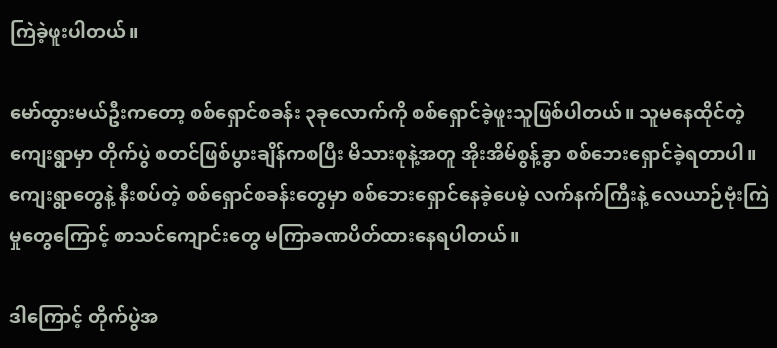ကြဲခဲ့ဖူးပါတယ်။

မော်ထွားမယ်ဦးကတော့ စစ်ရှောင်စခန်း ၃ခုလောက်ကို စစ်ရှောင်ခဲ့ဖူးသူဖြစ်ပါတယ်။ သူမနေထိုင်တဲ့ ကျေးရွာမှာ တိုက်ပွဲ စတင်ဖြစ်ပွားချိန်ကစပြီး မိသားစုနဲ့အတူ အိုးအိမ်စွန့်ခွာ စစ်ဘေးရှောင်ခဲ့ရတာပါ။ ကျေးရွာတွေနဲ့ နီးစပ်တဲ့ စစ်ရှောင်စခန်းတွေမှာ စစ်ဘေးရှောင်နေခဲ့ပေမဲ့ လက်နက်ကြီးနဲ့ လေယာဉ်ဗုံးကြဲမှုတွေကြောင့် စာသင်ကျောင်းတွေ မကြာခဏပိတ်ထားနေရပါတယ်။

ဒါကြောင့် တိုက်ပွဲအ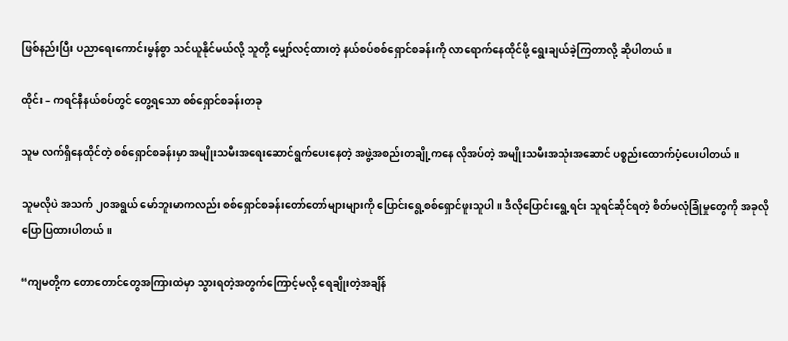ဖြစ်နည်းပြီး ပညာရေးကောင်းမွန်စွာ သင်ယူနိုင်မယ်လို့ သူတို့ မျှော်လင့်ထားတဲ့ နယ်စပ်စစ်ရှောင်စခန်းကို လာရောက်နေထိုင်ဖို့ ရွေးချယ်ခဲ့ကြတာလို့ ဆိုပါတယ်။

ထိုင်း – ကရင်နီနယ်စပ်တွင် တွေ့ရသော စစ်ရှောင်စခန်းတခု

သူမ လက်ရှိနေထိုင်တဲ့ စစ်ရှောင်စခန်းမှာ အမျိုးသမီးအရေးဆောင်ရွက်ပေးနေတဲ့ အဖွဲ့အစည်းတချို့ကနေ လိုအပ်တဲ့ အမျိုးသမီးအသုံးအဆောင် ပစ္စည်းထောက်ပံ့ပေးပါတယ်။

သူမလိုပဲ အသက် ၂၀အရွယ် မော်ဘူးမာကလည်း စစ်ရှောင်စခန်းတော်တော်များများကို ပြောင်းရွေ့စစ်ရှောင်ဖူးသူပါ။ ဒီလိုပြောင်းရွေ့ရင်း သူရင်ဆိုင်ရတဲ့ စိတ်မလုံခြုံမှုတွေကို အခုလို ပြောပြထားပါတယ်။

“ကျမတို့က တောတောင်တွေအကြားထဲမှာ သွားရတဲ့အတွက်ကြောင့်မလို့ ရေချိုးတဲ့အချိန်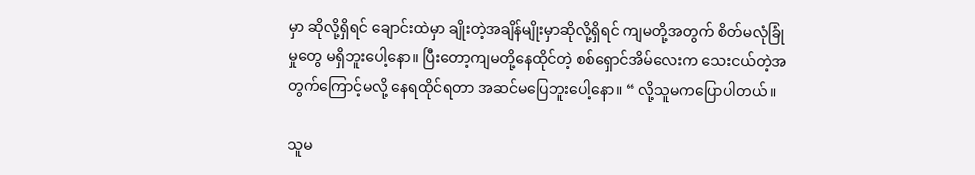မှာ ဆိုလို့ရှိရင် ချောင်းထဲမှာ ချိုးတဲ့အချိန်မျိုးမှာဆိုလို့ရှိရင် ကျမတို့အတွက် စိတ်မလုံခြုံမှုတွေ မရှိဘူးပေါ့နော။ ပြီးတော့ကျမတို့နေထိုင်တဲ့ စစ်ရှောင်အိမ်လေးက သေးငယ်တဲ့အတွက်ကြောင့်မလို့ နေရထိုင်ရတာ အဆင်မပြေဘူးပေါ့နော။ “ လို့သူမကပြောပါတယ်။

သူမ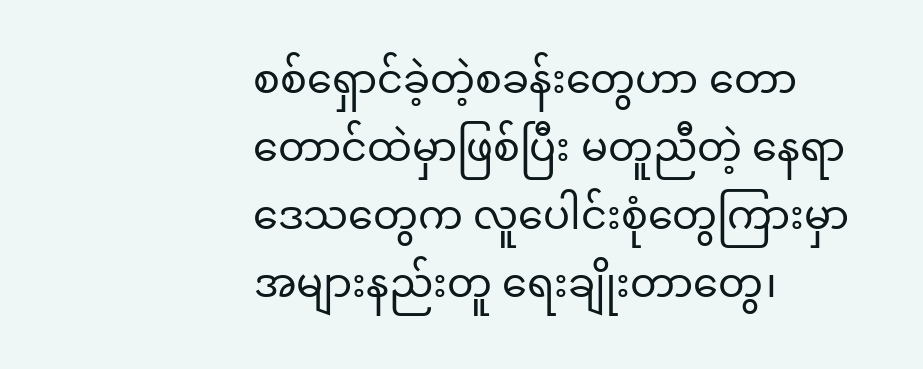စစ်ရှောင်ခဲ့တဲ့စခန်းတွေဟာ တောတောင်ထဲမှာဖြစ်ပြီး မတူညီတဲ့ နေရာဒေသတွေက လူပေါင်းစုံတွေကြားမှာ အများနည်းတူ ရေးချိုးတာတွေ၊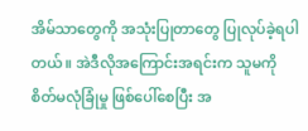အိမ်သာတွေကို အသုံးပြုတာတွေ ပြုလုပ်ခဲ့ရပါတယ်။ အဲဒီလိုအကြောင်းအရင်းက သူမကို စိတ်မလုံခြုံမှု ဖြစ်ပေါ်စေပြီး အ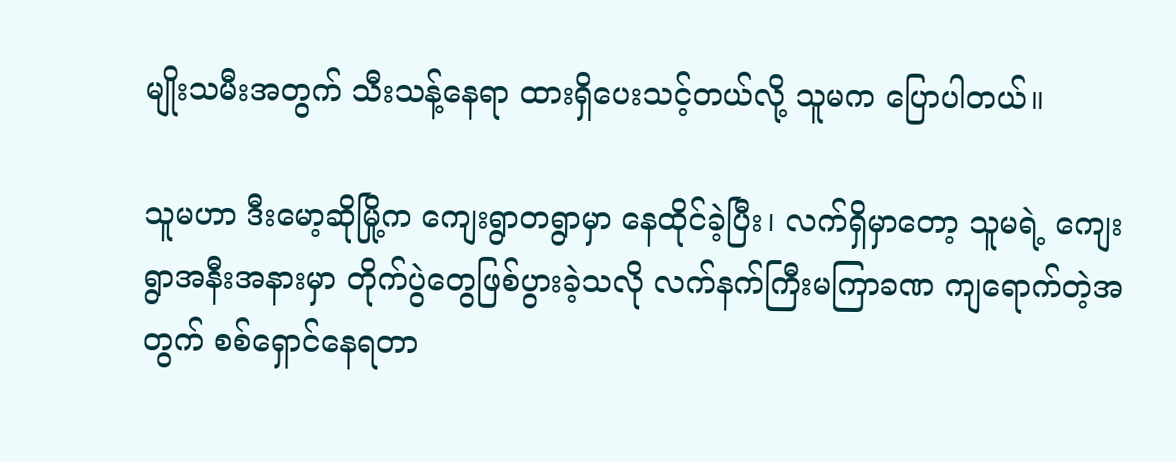မျိုးသမီးအတွက် သီးသန့်နေရာ ထားရှိပေးသင့်တယ်လို့ သူမက ပြောပါတယ်။

သူမဟာ ဒီးမော့ဆိုမြို့က ကျေးရွာတရွာမှာ နေထိုင်ခဲ့ပြီး၊ လက်ရှိမှာတော့ သူမရဲ့ ကျေးရွာအနီးအနားမှာ တိုက်ပွဲတွေဖြစ်ပွားခဲ့သလို လက်နက်ကြီးမကြာခဏ ကျရောက်တဲ့အတွက် စစ်ရှောင်နေရတာ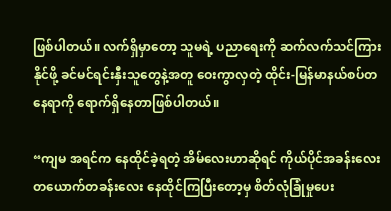ဖြစ်ပါတယ်။ လက်ရှိမှာတော့ သူမရဲ့ ပညာရေးကို ဆက်လက်သင်ကြားနိုင်ဖို့ ခင်မင်ရင်းနှီးသူတွေနဲ့အတူ ဝေးကွာလှတဲ့ ထိုင်း-မြန်မာနယ်စပ်တနေရာကို ရောက်ရှိနေတာဖြစ်ပါတယ်။

“ကျမ အရင်က နေထိုင်ခဲ့ရတဲ့ အိမ်လေးဟာဆိုရင် ကိုယ်ပိုင်အခန်းလေး တယောက်တခန်းလေး နေထိုင်ကြပြီးတော့မှ စိတ်လုံခြုံမှုပေး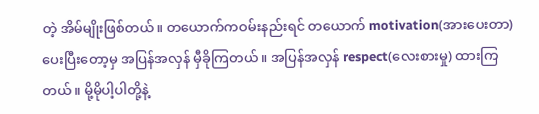တဲ့ အိမ်မျိုးဖြစ်တယ်။ တယောက်ကဝမ်းနည်းရင် တယောက် motivation(အားပေးတာ) ပေးပြီးတော့မှ အပြန်အလှန် မှီခိုကြတယ်။ အပြန်အလှန် respect(လေးစားမှု) ထားကြတယ်။ မို့မိုပါ့ပါတို့နဲ့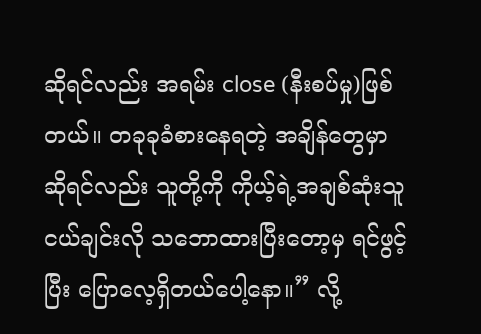ဆိုရင်လည်း အရမ်း close (နီးစပ်မှု)ဖြစ်တယ်။ တခုခုခံစားနေရတဲ့ အချိန်တွေမှာဆိုရင်လည်း သူတို့ကို ကိုယ့်ရဲ့အချစ်ဆုံးသူငယ်ချင်းလို သဘောထားပြီးတော့မှ ရင်ဖွင့်ပြီး ပြောလေ့ရှိတယ်ပေါ့နော။” လို့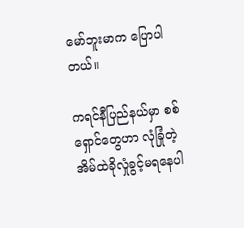မော်ဘူးမာက ပြောပါတယ်။

ကရင်နီပြည်နယ်မှာ စစ်ရှောင်တွေဟာ လုံခြုံတဲ့အိမ်ထဲခိုလှုံခွင့်မရနေပါ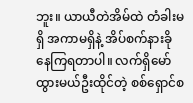ဘူး။ ယာယီတဲအိမ်ထဲ တံခါးမရှိ အကာမရှိနဲ့ အိပ်စက်နားခိုနေကြရတာပါ။ လက်ရှိမော်ထွားမယ်ဦးထိုင်တဲ့ စစ်ရှောင်စ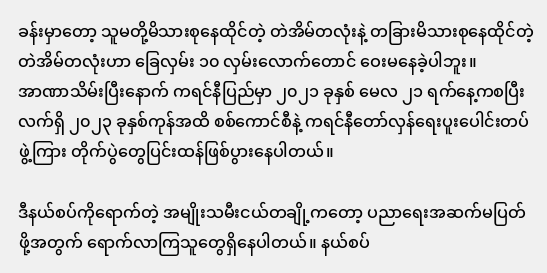ခန်းမှာတော့ သူမတို့မိသားစုနေထိုင်တဲ့ တဲအိမ်တလုံးနဲ့ တခြားမိသားစုနေထိုင်တဲ့ တဲအိမ်တလုံးဟာ ခြေလှမ်း ၁၀ လှမ်းလောက်တောင် ဝေးမနေခဲ့ပါဘူး။
အာဏာသိမ်းပြီးနောက် ကရင်နီပြည်မှာ ၂၀၂၁ ခုနှစ် မေလ ၂၁ ရက်နေ့ကစပြီး လက်ရှိ ၂၀၂၃ ခုနှစ်ကုန်အထိ စစ်ကောင်စီနဲ့ ကရင်နီတော်လှန်ရေးပူးပေါင်းတပ်ဖွဲ့ကြား တိုက်ပွဲတွေပြင်းထန်ဖြစ်ပွားနေပါတယ်။

ဒီနယ်စပ်ကိုရောက်တဲ့ အမျိုးသမီးငယ်တချို့ကတော့ ပညာရေးအဆက်မပြတ်ဖို့အတွက် ရောက်လာကြသူတွေရှိနေပါတယ်။ နယ်စပ်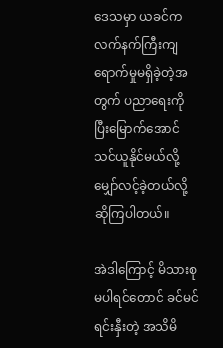ဒေသမှာ ယခင်က လက်နက်ကြီးကျရောက်မှုမရှိခဲ့တဲ့အတွက် ပညာရေးကို ပြီးမြောက်အောင် သင်ယူနိုင်မယ်လို့ မျှော်လင့်ခဲ့တယ်လို့ ဆိုကြပါတယ်။

အဲဒါကြောင့် မိသားစုမပါရင်တောင် ခင်မင်ရင်းနှီးတဲ့ အသိမိ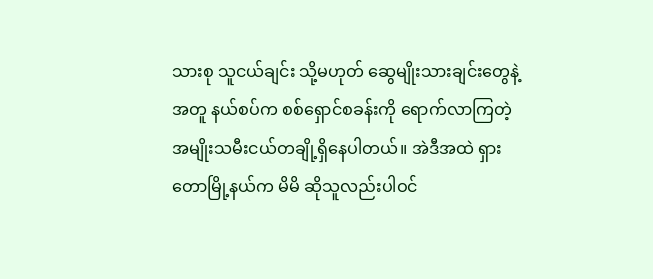သားစု သူငယ်ချင်း သို့မဟုတ် ဆွေမျိုးသားချင်းတွေနဲ့အတူ နယ်စပ်က စစ်ရှောင်စခန်းကို ရောက်လာကြတဲ့ အမျိုးသမီးငယ်တချို့ရှိနေပါတယ်။ အဲဒီအထဲ ရှားတောမြို့နယ်က မိမိ ဆိုသူလည်းပါဝင်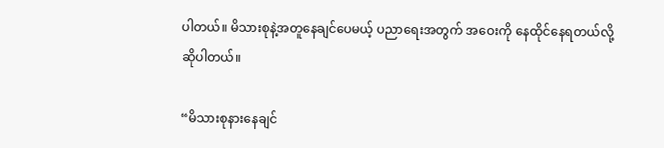ပါတယ်။ မိသားစုနဲ့အတူနေချင်ပေမယ့် ပညာရေးအတွက် အဝေးကို နေထိုင်နေရတယ်လို့ ဆိုပါတယ်။

“မိသားစုနားနေချင်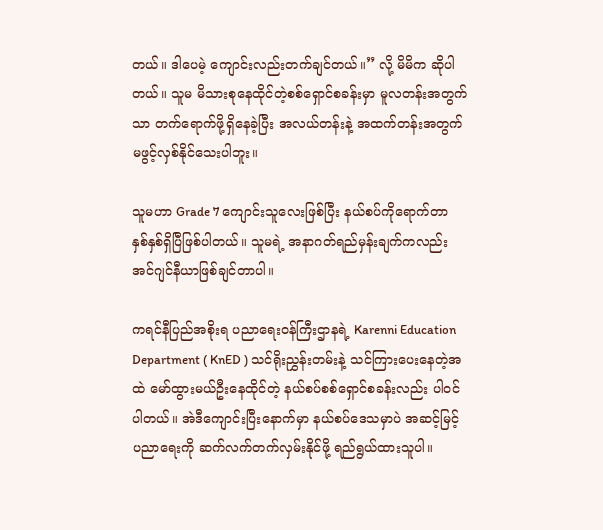တယ်။ ဒါပေမဲ့ ကျောင်းလည်းတက်ချင်တယ်။” လို့ မိမိက ဆိုပါတယ်။ သူမ မိသားစုနေထိုင်တဲ့စစ်ရှောင်စခန်းမှာ မူလတန်းအတွက်သာ တက်ရောက်ဖို့ရှိနေခဲ့ပြီး အလယ်တန်းနဲ့ အထက်တန်းအတွက် မဖွင့်လှစ်နိုင်သေးပါဘူး။

သူမဟာ Grade 7 ကျောင်းသူလေးဖြစ်ပြီး နယ်စပ်ကိုရောက်တာ နှစ်နှစ်ရှိပြီဖြစ်ပါတယ်။ သူမရဲ့ အနာဂတ်ရည်မှန်းချက်ကလည်း အင်ဂျင်နီယာဖြစ်ချင်တာပါ။

ကရင်နီပြည်အစိုးရ ပညာရေးဝန်ကြီးဌာနရဲ့ Karenni Education Department ( KnED ) သင်ရိုးညွှန်းတမ်းနဲ့ သင်ကြားပေးနေတဲ့အထဲ မော်ထွားမယ်ဦးနေထိုင်တဲ့ နယ်စပ်စစ်ရှောင်စခန်းလည်း ပါဝင်ပါတယ်။ အဲဒီကျောင်းပြီးနောက်မှာ နယ်စပ်ဒေသမှာပဲ အဆင့်မြင့် ပညာရေးကို ဆက်လက်တက်လှမ်းနိုင်ဖို့ ရည်ရွယ်ထားသူပါ။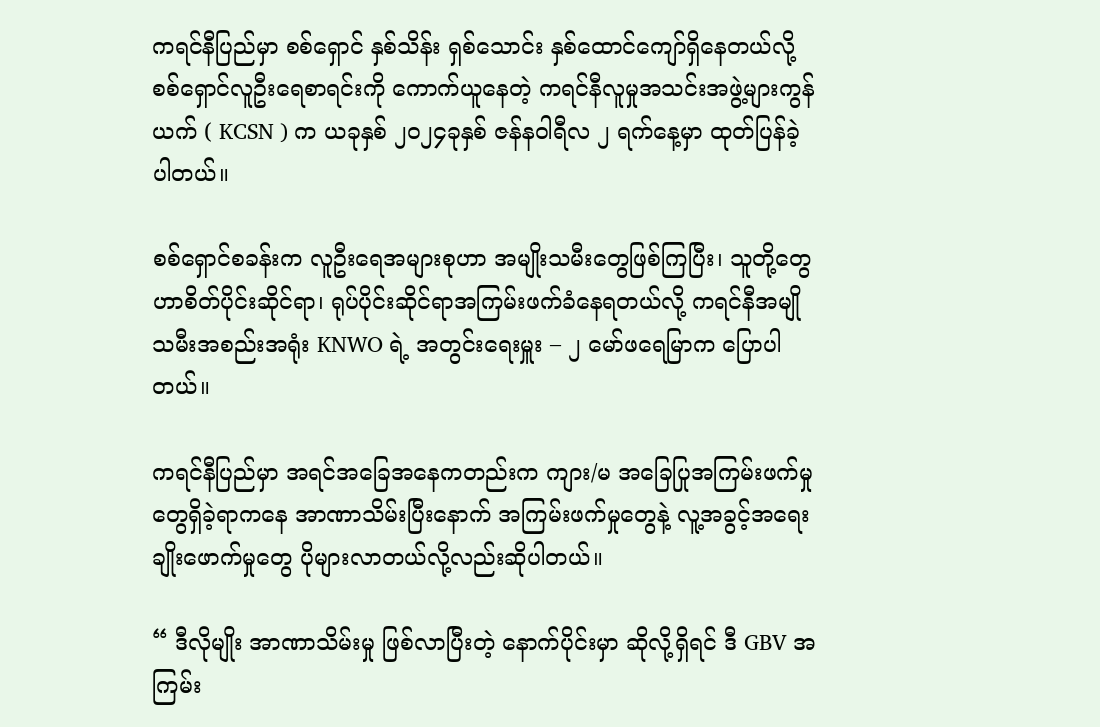ကရင်နီပြည်မှာ စစ်ရှောင် နှစ်သိန်း ရှစ်သောင်း နှစ်ထောင်ကျော်ရှိနေတယ်လို့ စစ်ရှောင်လူဦးရေစာရင်းကို ကောက်ယူနေတဲ့ ကရင်နီလူမှုအသင်းအဖွဲ့များကွန်ယက် ( KCSN ) က ယခုနှစ် ၂၀၂၄ခုနှစ် ဇန်နဝါရီလ ၂ ရက်နေ့မှာ ထုတ်ပြန်ခဲ့ပါတယ်။

စစ်ရှောင်စခန်းက လူဦးရေအများစုဟာ အမျိုးသမီးတွေဖြစ်ကြပြီး၊ သူတို့တွေဟာစိတ်ပိုင်းဆိုင်ရာ၊ ရုပ်ပိုင်းဆိုင်ရာအကြမ်းဖက်ခံနေရတယ်လို့ ကရင်နီအမျိုသမီးအစည်းအရုံး KNWO ရဲ့ အတွင်းရေးမှူး – ၂ မော်ဖရေမြာက ပြောပါတယ်။

ကရင်နီပြည်မှာ အရင်အခြေအနေကတည်းက ကျား/မ အခြေပြုအကြမ်းဖက်မှုတွေရှိခဲ့ရာကနေ အာဏာသိမ်းပြီးနောက် အကြမ်းဖက်မှုတွေနဲ့ လူ့အခွင့်အရေးချိုးဖောက်မှုတွေ ပိုများလာတယ်လို့လည်းဆိုပါတယ်။

“ ဒီလိုမျိုး အာဏာသိမ်းမှု ဖြစ်လာပြီးတဲ့ နောက်ပိုင်းမှာ ဆိုလို့ရှိရင် ဒီ GBV အကြမ်း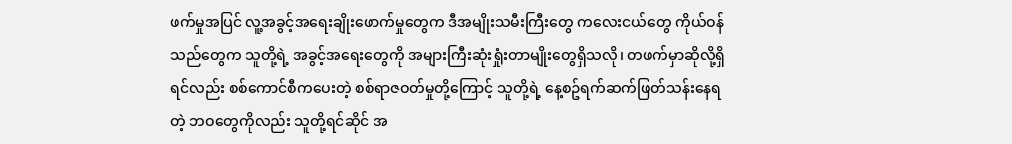ဖက်မှုအပြင် လူ့အခွင့်အရေးချိုးဖောက်မှုတွေက ဒီအမျိုးသမီးကြီးတွေ ကလေးငယ်တွေ ကိုယ်ဝန်သည်တွေက သူတို့ရဲ့ အခွင့်အရေးတွေကို အများကြီးဆုံးရှုံးတာမျိုးတွေရှိသလို၊ တဖက်မှာဆိုလို့ရှိရင်လည်း စစ်ကောင်စီကပေးတဲ့ စစ်ရာဇဝတ်မှုတို့ကြောင့် သူတို့ရဲ့ နေ့စဥ်ရက်ဆက်ဖြတ်သန်းနေရတဲ့ ဘဝတွေကိုလည်း သူတို့ရင်ဆိုင် အ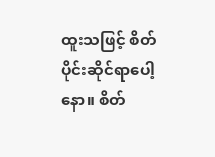ထူးသဖြင့် စိတ်ပိုင်းဆိုင်ရာပေါ့နော။ စိတ်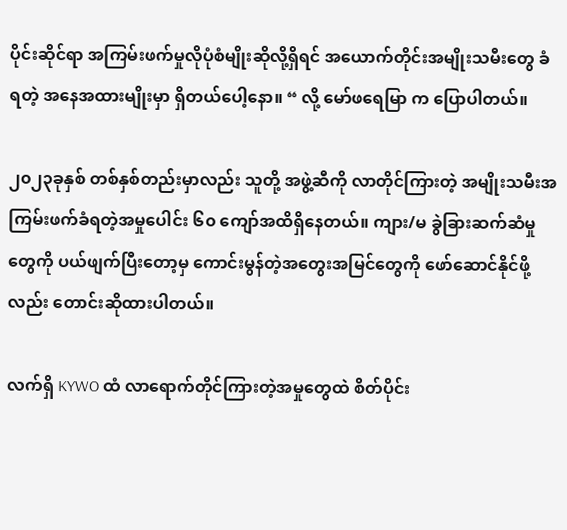ပိုင်းဆိုင်ရာ အကြမ်းဖက်မှုလိုပုံစံမျိုးဆိုလို့ရှိရင် အယောက်တိုင်းအမျိုးသမီးတွေ ခံရတဲ့ အနေအထားမျိုးမှာ ရှိတယ်ပေါ့နော။ “ လို့ မော်ဖရေမြာ က ပြောပါတယ်။

၂၀၂၃ခုနှစ် တစ်နှစ်တည်းမှာလည်း သူတို့ အဖွဲ့ဆီကို လာတိုင်ကြားတဲ့ အမျိုးသမီးအကြမ်းဖက်ခံရတဲ့အမှုပေါင်း ၆၀ ကျော်အထိရှိနေတယ်။ ကျား/မ ခွဲခြားဆက်ဆံမှုတွေကို ပယ်ဖျက်ပြီးတော့မှ ကောင်းမွန်တဲ့အတွေးအမြင်တွေကို ဖော်ဆောင်နိုင်ဖို့လည်း တောင်းဆိုထားပါတယ်။

လက်ရှိ KYWO ထံ လာရောက်တိုင်ကြားတဲ့အမှုတွေထဲ စိတ်ပိုင်း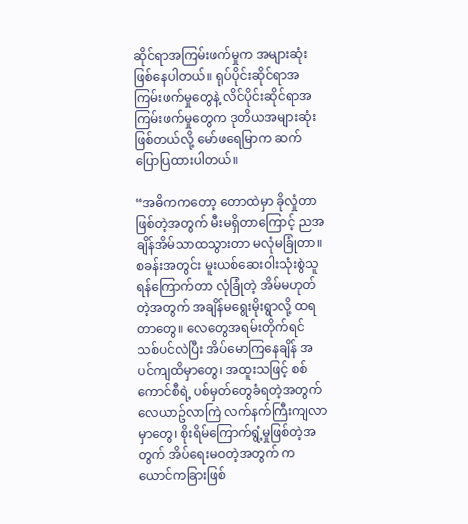ဆိုင်ရာအကြမ်းဖက်မှုက အများဆုံးဖြစ်နေပါတယ်။ ရုပ်ပိုင်းဆိုင်ရာအကြမ်းဖက်မှုတွေနဲ့ လိင်ပိုင်းဆိုင်ရာအကြမ်းဖက်မှုတွေက ဒုတိယအများဆုံးဖြစ်တယ်လို့ မော်ဖရေမြာက ဆက်ပြောပြထားပါတယ်။

“အဓိကကတော့ တောထဲမှာ ခိုလှုံတာဖြစ်တဲ့အတွက် မီးမရှိတာကြောင့် ညအချိန်အိမ်သာထသွားတာ မလုံမခြုံတာ။ စခန်းအတွင်း မူးယစ်ဆေးဝါးသုံးစွဲသူရန်ကြောက်တာ လုံခြုံတဲ့ အိမ်မဟုတ်တဲ့အတွက် အချိန်မရွေးမိုးရွာလို့ ထရတာတွေ။ လေတွေအရမ်းတိုက်ရင် သစ်ပင်လဲပြီး အိပ်မောကြနေချိန် အပင်ကျထိမှာတွေ၊ အထူးသဖြင့် စစ်ကောင်စီရဲ့ ပစ်မှတ်တွေခံရတဲ့အတွက် လေယာဥ်လာကြဲ လက်နက်ကြီးကျလာမှာတွေ၊ စိုးရိမ်ကြောက်ရွံ့မှုဖြစ်တဲ့အတွက် အိပ်ရေးမဝတဲ့အတွက် ကယောင်ကခြားဖြစ်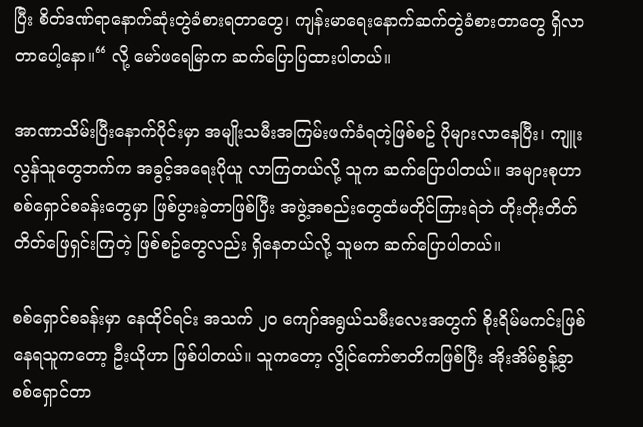ပြီး စိတ်ဒဏ်ရာနောက်ဆုံးတွဲခံစားရတာတွေ၊ ကျန်းမာရေးနောက်ဆက်တွဲခံစားတာတွေ ရှိလာတာပေါ့နော။“ လို့ မော်ဖရေမြာက ဆက်ပြောပြထားပါတယ်။

အာဏာသိမ်းပြီးနောက်ပိုင်းမှာ အမျိုးသမီးအကြမ်းဖက်ခံရတဲ့ဖြစ်စဥ် ပိုများလာနေပြီး၊ ကျူးလွန်သူတွေဘက်က အခွင့်အရေးပိုယူ လာကြတယ်လို့ သူက ဆက်ပြောပါတယ်။ အများစုဟာ စစ်ရှောင်စခန်းတွေမှာ ဖြစ်ပွားခဲ့တာဖြစ်ပြီး အဖွဲ့အစည်းတွေထံမတိုင်ကြားရဲဘဲ တိုးတိုးတိတ်တိတ်ဖြေရှင်းကြတဲ့ ဖြစ်စဥ်တွေလည်း ရှိနေတယ်လို့ သူမက ဆက်ပြောပါတယ်။

စစ်ရှောင်စခန်းမှာ နေထိုင်ရင်း အသက် ၂၀ ကျော်အရွယ်သမီးလေးအတွက် စိုးရိမ်မကင်းဖြစ်နေရသူကတော့ ဦးယိုဟာ ဖြစ်ပါတယ်။ သူကတော့ လွိုင်ကော်ဇာတိကဖြစ်ပြီး အိုးအိမ်စွန့်ခွာ စစ်ရှောင်တာ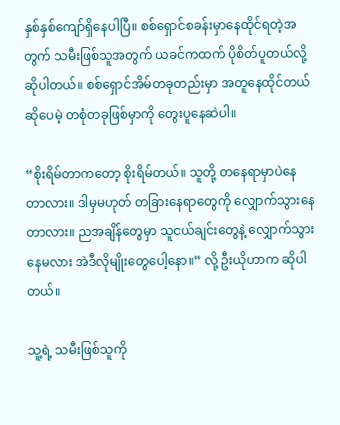နှစ်နှစ်ကျော်ရှိနေပါပြီ။ စစ်ရှောင်စခန်းမှာနေထိုင်ရတဲ့အတွက် သမီးဖြစ်သူအတွက် ယခင်ကထက် ပိုစိတ်ပူတယ်လို့ ဆိုပါတယ်။ စစ်ရှောင်အိမ်တခုတည်းမှာ အတူနေထိုင်တယ်ဆိုပေမဲ့ တစုံတခုဖြစ်မှာကို တွေးပူနေဆဲပါ။

“စိုးရိမ်တာကတော့ စိုးရိမ်တယ်။ သူတို့ တနေရာမှာပဲနေတာလား။ ဒါမှမဟုတ် တခြားနေရာတွေကို လျှောက်သွားနေတာလား။ ညအချိန်တွေမှာ သူငယ်ချင်းတွေနဲ့ လျှောက်သွားနေမလား အဲဒီလိုမျိုးတွေပေါ့နော။” လို့ ဦးယိုဟာက ဆိုပါတယ်။

သူ့ရဲ့ သမီးဖြစ်သူကို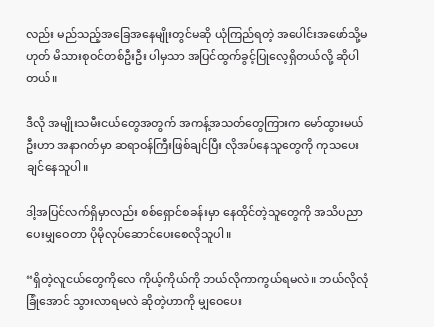လည်း မည်သည့်အခြေအနေမျိုးတွင်မဆို ယုံကြည်ရတဲ့ အပေါင်းအဖော်သို့မဟုတ် မိသားစုဝင်တစ်ဦးဦး ပါမှသာ အပြင်ထွက်ခွင့်ပြုလေ့ရှိတယ်လို့ ဆိုပါတယ်။

ဒီလို အမျိုးသမီးငယ်တွေအတွက် အကန့်အသတ်တွေကြားက မော်ထွားမယ်ဦးဟာ အနာဂတ်မှာ ဆရာဝန်ကြီးဖြစ်ချင်ပြီး လိုအပ်နေသူတွေကို ကုသပေးချင်နေသူပါ။

ဒါ့အပြင်လက်ရှိမှာလည်း စစ်ရှောင်စခန်းမှာ နေထိုင်တဲ့သူတွေကို အသိပညာပေးမျှဝေတာ ပိုမိုလုပ်ဆောင်ပေးစေလိုသူပါ။

“ရှိတဲ့လူငယ်တွေကိုလေ ကိုယ့်ကိုယ်ကို ဘယ်လိုကာကွယ်ရမလဲ။ ဘယ်လိုလုံခြုံအောင် သွားလာရမလဲ ဆိုတဲ့ဟာကို မျှဝေပေး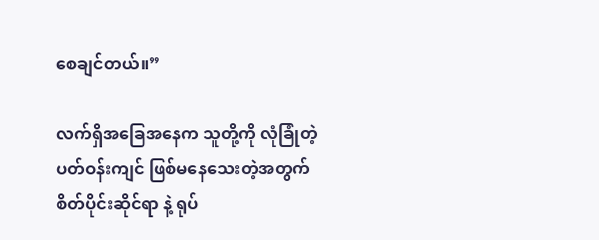စေချင်တယ်။”

လက်ရှိအခြေအနေက သူတို့ကို လုံခြုံတဲ့ ပတ်ဝန်းကျင် ဖြစ်မနေသေးတဲ့အတွက် စိတ်ပိုင်းဆိုင်ရာ နဲ့ ရုပ်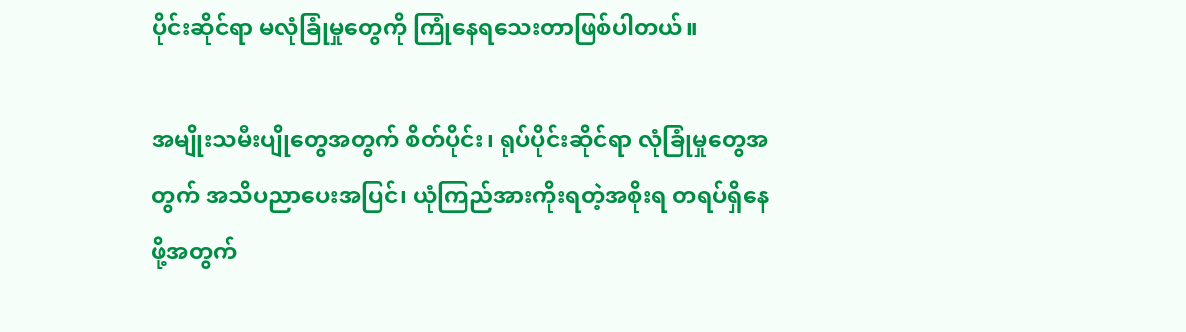ပိုင်းဆိုင်ရာ မလုံခြုံမှုတွေကို ကြုံနေရသေးတာဖြစ်ပါတယ်။

အမျိုးသမီးပျိုတွေအတွက် စိတ်ပိုင်း၊ ရုပ်ပိုင်းဆိုင်ရာ လုံခြုံမှုတွေအတွက် အသိပညာပေးအပြင်၊ ယုံကြည်အားကိုးရတဲ့အစိုးရ တရပ်ရှိနေဖို့အတွက်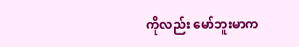ကိုလည်း မော်ဘူးမာက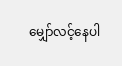မျှော်လင့်နေပါ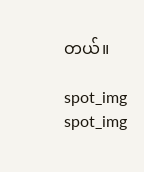တယ်။

spot_img
spot_img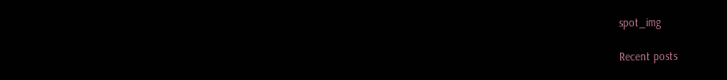spot_img

Recent posts